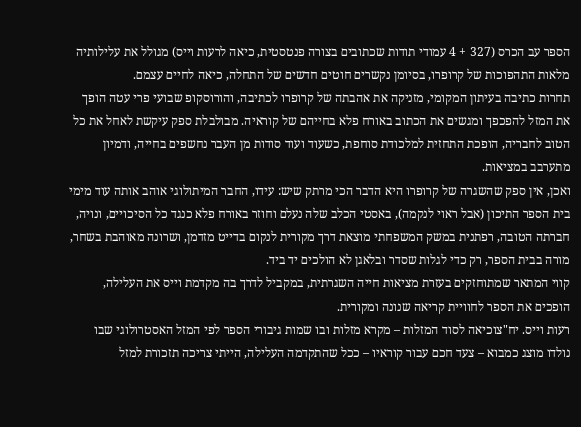הספר עב הכרס (327 + 4 עמודי תודות שכתובים בצורה פנטסטית, כיאה לרעות וייס) מגולל את עלילותיה מלאות התהפוכות של קרופרו, בסיומן נקשרים חוטים חדשים של התחלה, כיאה לחיים עצמם.
תחרות כתיבה בעיתון המקומי, מזניקה את אהבתה של קרופרו לכתיבה, והורוסקופ שבועי פרי עטה הופך את המזל להפכפך ומגשים את הכתוב באורח פלא בחייהם של קוראיה. מבולבלת ספק עיקשת לאחל את כל הטוב לחבריה, הופכת התחזית למלכודת סוחפת, כשעוד ועוד סודות מן העבר נחשפים בחייה, ודמיון מתערבב במציאות.
ואכן, אין ספק שהשגרה של קרופרו היא הדבר הכי מרתק שיש: עידו, החבר המיתולוגי אוהב אותה עוד מימי בית הספר התיכון (אבל ראוי לנקמה), באסטי הכלב שלה נעלם וחוזר באורח פלא כנגד כל הסיכויים, ונויה, חברתה הטובה, רפתנית במשק המשפחתי מוצאת דרך מקורית לנקום בדייט מזדמן, ושרונה מאוהבת בשחר, מורה בבית הספר, רק כדי לגלות שסדר ובלאגן לא הולכים יד ביד.
קווי המתאר שמתוחזקים בעזרת מציאות חייה השגרתית, במקביל לדרך בה מקדמת וייס את העלילה, הופכים את הספר לחוויית קריאה שנונה ומקורית.
רעות וייס. יח"צוכיאה לסוד המזלות – מקרא מזלות ובו שמות גיבורי הספר לפי המזל האסטרולוגי שבו נולדו מוצג כמבוא – צעד חכם עבור קוראיו – ככל שהתקדמה העלילה, הייתי צריכה תזכורת למזל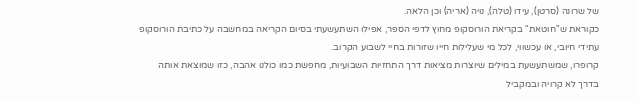של שרונה (סרטן), עידו (טלה), נויה (אריה) וכן הלאה.
כקוראת ש"חוטאת" בקריאת הורוסקופ מחוץ לדפי הספר, אפילו השתעשעתי בסיום הקריאה במחשבה על כתיבת הורוסקופ עתידי חיובי, או עכשווי, לכל מי שעלילות חייו שזורות בחיי לשבוע הקרוב.
קרופרו, שמשתעשעת במילים שיוצרות מציאות דרך התחזיות השבועיות, מחפשת כמו כולנו אהבה, כזו שמוצאת אותה בדרך לא קרויה ובמקביל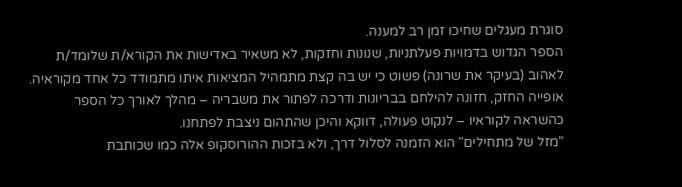סוגרת מעגלים שחיכו זמן רב למענה.
הספר הגדוש בדמויות פעלתניות, שנונות וחזקות, לא משאיר באדישות את הקורא/ת שלומד/ת לאהוב (בעיקר את שרונה) פשוט כי יש בה קצת מתמהיל המציאות איתו מתמודד כל אחד מקוראיה.
אופייה החזק, חזונה להילחם בבריונות ודרכה לפתור את משבריה – מהלך לאורך כל הספר כהשראה לקוראיו – לנקוט פעולה, דווקא והיכן שהתהום ניצבת לפתחנו.
"מזל של מתחילים" הוא הזמנה לסלול דרך, ולא בזכות ההורוסקופ אלה כמו שכותבת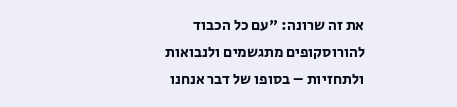את זה שרונה: "עם כל הכבוד להורוסקופים מתגשמים ולנבואות ולתחזיות – בסופו של דבר אנחנו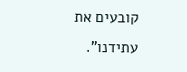קובעים את עתידנו".